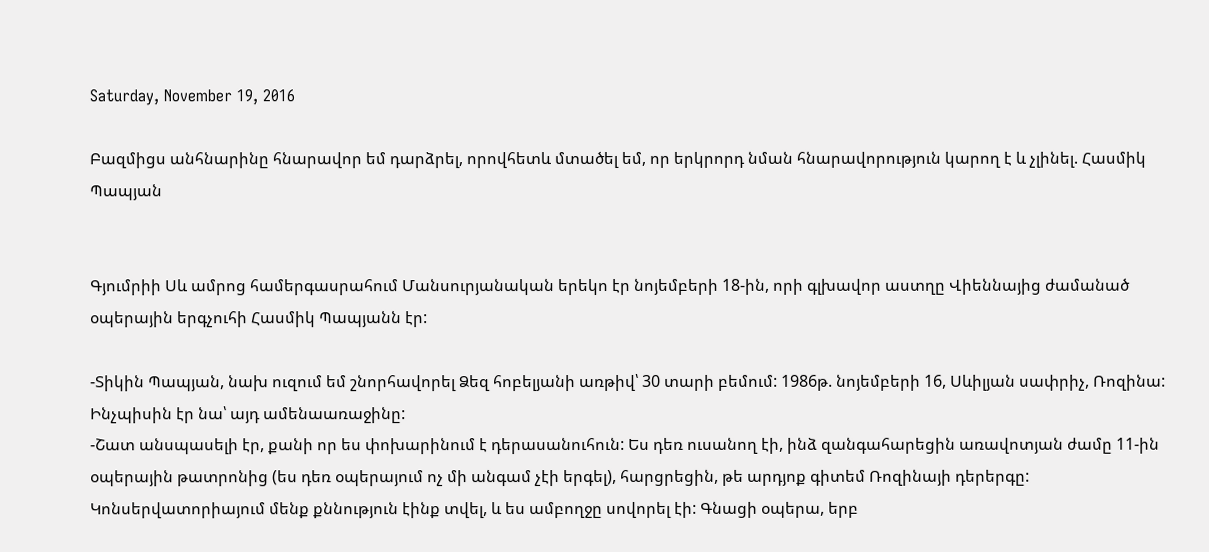Saturday, November 19, 2016

Բազմիցս անհնարինը հնարավոր եմ դարձրել, որովհետև մտածել եմ, որ երկրորդ նման հնարավորություն կարող է և չլինել. Հասմիկ Պապյան


Գյումրիի Սև ամրոց համերգասրահում Մանսուրյանական երեկո էր նոյեմբերի 18-ին, որի գլխավոր աստղը Վիեննայից ժամանած օպերային երգչուհի Հասմիկ Պապյանն էր:

-Տիկին Պապյան, նախ ուզում եմ շնորհավորել Ձեզ հոբելյանի առթիվ՝ 30 տարի բեմում: 1986թ. նոյեմբերի 16, Սևիլյան սափրիչ, Ռոզինա: Ինչպիսին էր նա՝ այդ ամենաառաջինը:
-Շատ անսպասելի էր, քանի որ ես փոխարինում է դերասանուհուն: Ես դեռ ուսանող էի, ինձ զանգահարեցին առավոտյան ժամը 11-ին օպերային թատրոնից (ես դեռ օպերայում ոչ մի անգամ չէի երգել), հարցրեցին, թե արդյոք գիտեմ Ռոզինայի դերերգը: Կոնսերվատորիայում մենք քննություն էինք տվել, և ես ամբողջը սովորել էի: Գնացի օպերա, երբ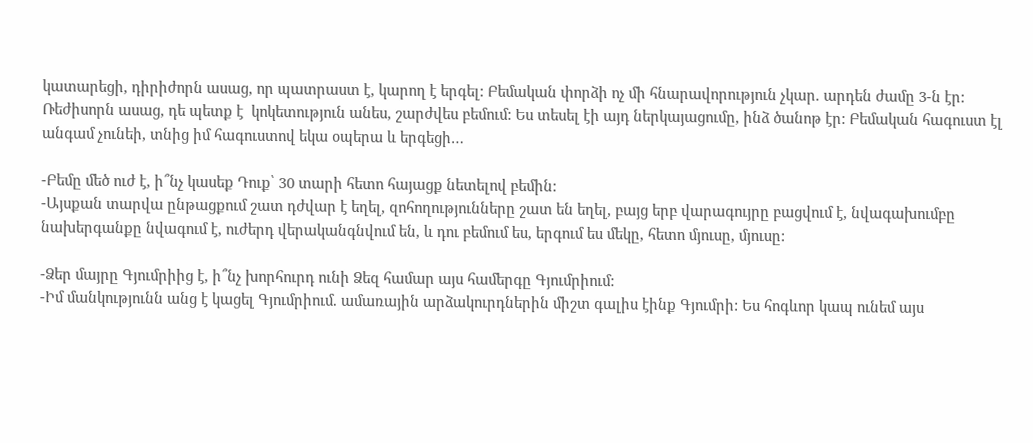կատարեցի, դիրիժորն ասաց, որ պատրաստ է, կարող է երգել: Բեմական փորձի ոչ մի հնարավորություն չկար. արդեն ժամը 3-ն էր: Ռեժիսորն ասաց, դե պետք է  կոկետություն անես, շարժվես բեմում: Ես տեսել էի այդ ներկայացումը, ինձ ծանոթ էր: Բեմական հագուստ էլ անգամ չունեի, տնից իմ հագուստով եկա օպերա և երգեցի…

-Բեմը մեծ ուժ է, ի՞նչ կասեք Դուք՝ 30 տարի հետո հայացք նետելով բեմին:
-Այսքան տարվա ընթացքում շատ դժվար է եղել, զոհողությունները շատ են եղել, բայց երբ վարագույրը բացվում է, նվագախումբը նախերգանքը նվագում է, ուժերդ վերականգնվում են, և դու բեմում ես, երգում ես մեկը, հետո մյուսը, մյուսը:

-Ձեր մայրը Գյումրիից է, ի՞նչ խորհուրդ ունի Ձեզ համար այս համերգը Գյումրիում:
-Իմ մանկությունն անց է կացել Գյումրիում. ամառային արձակուրդներին միշտ գալիս էինք Գյումրի: Ես հոգևոր կապ ունեմ այս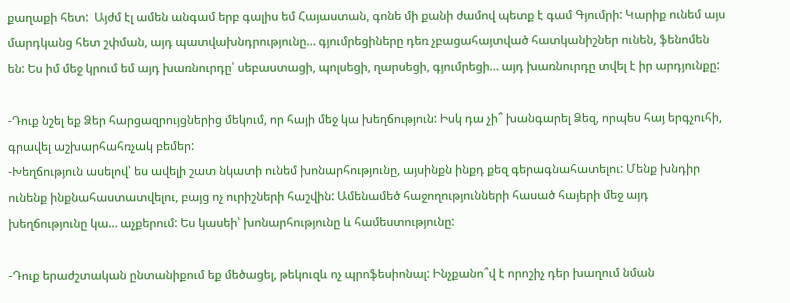քաղաքի հետ:  Այժմ էլ ամեն անգամ երբ գալիս եմ Հայաստան, գոնե մի քանի ժամով պետք է գամ Գյումրի: Կարիք ունեմ այս մարդկանց հետ շփման, այդ պատվախնդրությունը… գյումրեցիները դեռ չբացահայտված հատկանիշներ ունեն, ֆենոմեն են: Ես իմ մեջ կրում եմ այդ խառնուրդը՝ սեբաստացի, պոլսեցի, ղարսեցի, գյումրեցի… այդ խառնուրդը տվել է իր արդյունքը:

-Դուք նշել եք Ձեր հարցազրույցներից մեկում, որ հայի մեջ կա խեղճություն: Իսկ դա չի՞ խանգարել Ձեզ, որպես հայ երգչուհի, գրավել աշխարհահռչակ բեմեր:
-Խեղճություն ասելով՝ ես ավելի շատ նկատի ունեմ խոնարհությունը, այսինքն ինքդ քեզ գերագնահատելու: Մենք խնդիր ունենք ինքնահաստատվելու, բայց ոչ ուրիշների հաշվին: Ամենամեծ հաջողությունների հասած հայերի մեջ այդ խեղճությունը կա… աչքերում: Ես կասեի՝ խոնարհությունը և համեստությունը:

-Դուք երաժշտական ընտանիքում եք մեծացել, թեկուզև ոչ պրոֆեսիոնալ: Ինչքանո՞վ է որոշիչ դեր խաղում նման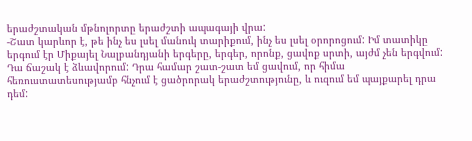երաժշտական մթնոլորտը երաժշտի ապագայի վրա:
-Շատ կարևոր է, թե ինչ ես լսել մանուկ տարիքում, ինչ ես լսել օրորոցում: Իմ տատիկը երգում էր Միքայել Նալբանդյանի երգերը, երգեր, որոնք, ցավոք սրտի, այժմ չեն երգվում: Դա ճաշակ է ձևավորում: Դրա համար շատ-շատ եմ ցավում, որ հիմա հեռուստատեսությամբ հնչում է ցածրորակ երաժշտությունը, և ուզում եմ պայքարել դրա դեմ: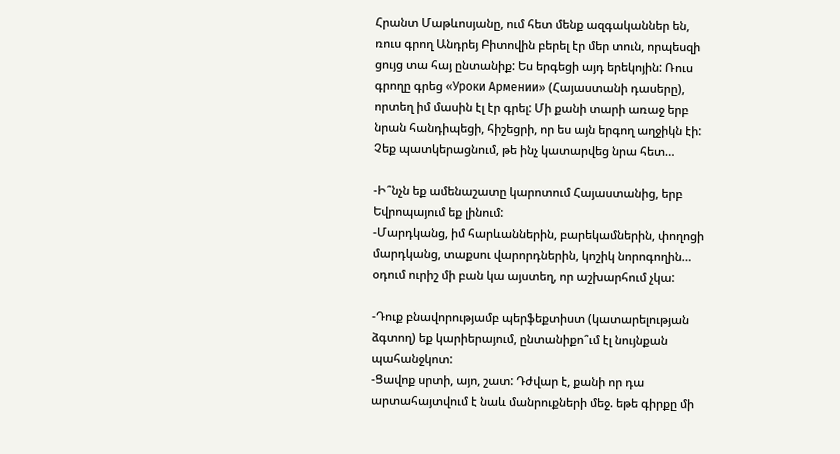Հրանտ Մաթևոսյանը, ում հետ մենք ազգականներ են, ռուս գրող Անդրեյ Բիտովին բերել էր մեր տուն, որպեսզի ցույց տա հայ ընտանիք: Ես երգեցի այդ երեկոյին: Ռուս գրողը գրեց «Уроки Армении» (Հայաստանի դասերը), որտեղ իմ մասին էլ էր գրել: Մի քանի տարի առաջ երբ նրան հանդիպեցի, հիշեցրի, որ ես այն երգող աղջիկն էի: Չեք պատկերացնում, թե ինչ կատարվեց նրա հետ…

-Ի՞նչն եք ամենաշատը կարոտում Հայաստանից, երբ Եվրոպայում եք լինում:
-Մարդկանց, իմ հարևաններին, բարեկամներին, փողոցի մարդկանց, տաքսու վարորդներին, կոշիկ նորոգողին… օդում ուրիշ մի բան կա այստեղ, որ աշխարհում չկա:

-Դուք բնավորությամբ պերֆեքտիստ (կատարելության ձգտող) եք կարիերայում, ընտանիքո՞ւմ էլ նույնքան պահանջկոտ:
-Ցավոք սրտի, այո, շատ: Դժվար է, քանի որ դա արտահայտվում է նաև մանրուքների մեջ. եթե գիրքը մի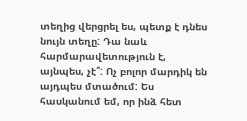տեղից վերցրել ես, պետք է դնես նույն տեղը: Դա նաև հարմարավետություն է, այնպես, չէ՞: Ոչ բոլոր մարդիկ են այդպես մտածում: Ես հասկանում եմ, որ ինձ հետ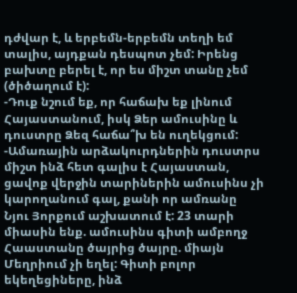դժվար է, և երբեմն-երբեմն տեղի եմ տալիս, այդքան դեսպոտ չեմ: Իրենց բախտը բերել է, որ ես միշտ տանը չեմ (ծիծաղում է):
-Դուք նշում եք, որ հաճախ եք լինում Հայաստանում, իսկ Ձեր ամուսինը և դուստրը Ձեզ հաճա՞խ են ուղեկցում:
-Ամառային արձակուրդներին դուստրս միշտ ինձ հետ գալիս է Հայաստան, ցավոք վերջին տարիներին ամուսինս չի կարողանում գալ, քանի որ ամռանը Նյու Յորքում աշխատում է: 23 տարի միասին ենք. ամուսինս գիտի ամբողջ Հաաստանը ծայրից ծայրը. միայն Մեղրիում չի եղել: Գիտի բոլոր եկեղեցիները, ինձ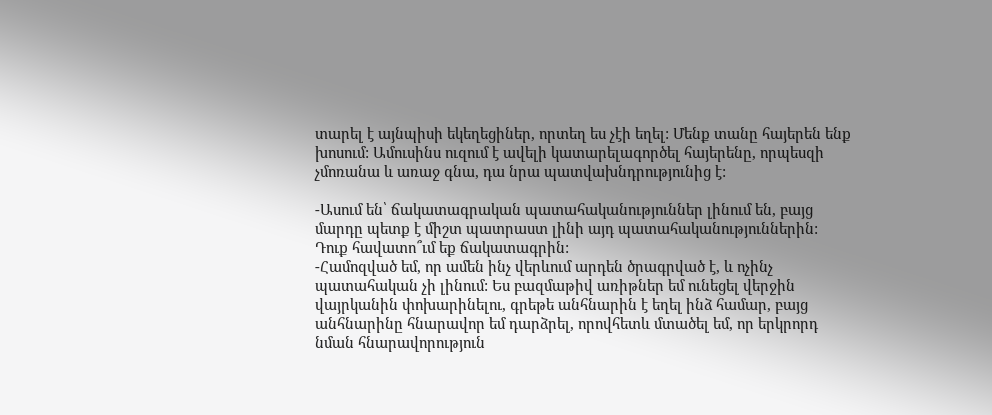տարել է այնպիսի եկեղեցիներ, որտեղ ես չէի եղել: Մենք տանը հայերեն ենք խոսում: Ամուսինս ուզում է ավելի կատարելագործել հայերենը, որպեսզի չմոռանա և առաջ գնա, դա նրա պատվախնդրությունից է:

-Ասում են՝ ճակատագրական պատահականություններ լինում են, բայց մարդը պետք է միշտ պատրաստ լինի այդ պատահականություններին: Դուք հավատո՞ւմ եք ճակատագրին:
-Համոզված եմ, որ ամեն ինչ վերևում արդեն ծրագրված է, և ոչինչ պատահական չի լինում: Ես բազմաթիվ առիթներ եմ ունեցել վերջին վայրկանին փոխարինելու, գրեթե անհնարին է եղել ինձ համար, բայց անհնարինը հնարավոր եմ դարձրել, որովհետև մտածել եմ, որ երկրորդ նման հնարավորություն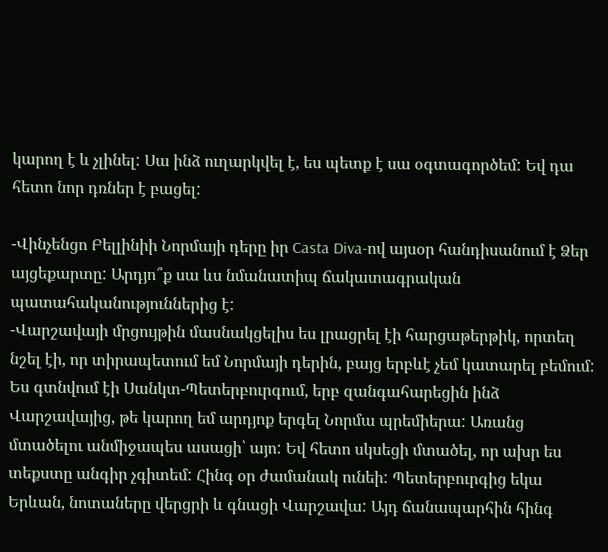կարող է և չլինել: Սա ինձ ուղարկվել է, ես պետք է սա օգտագործեմ: Եվ դա հետո նոր դռներ է բացել:

-Վինչենցո Բելլինիի Նորմայի դերը իր Casta Diva-ով այսօր հանդիսանում է Ձեր այցեքարտը: Արդյո՞ք սա ևս նմանատիպ ճակատագրական պատահականություններից է:
-Վարշավայի մրցույթին մասնակցելիս ես լրացրել էի հարցաթերթիկ, որտեղ նշել էի, որ տիրապետում եմ Նորմայի դերին, բայց երբևէ չեմ կատարել բեմում: Ես գտնվում էի Սանկտ-Պետերբուրգում, երբ զանգահարեցին ինձ Վարշավայից, թե կարող եմ արդյոք երգել Նորմա պրեմիերա: Առանց մտածելու անմիջապես ասացի՝ այո: Եվ հետո սկսեցի մտածել, որ ախր ես տեքստը անգիր չգիտեմ: Հինգ օր ժամանակ ունեի: Պետերբուրգից եկա Երևան, նոտաները վերցրի և գնացի Վարշավա: Այդ ճանապարհին հինգ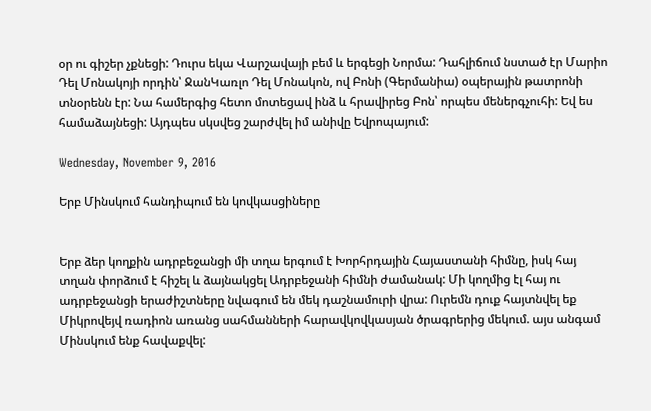օր ու գիշեր չքնեցի: Դուրս եկա Վարշավայի բեմ և երգեցի Նորմա: Դահլիճում նստած էր Մարիո Դել Մոնակոյի որդին՝ ՋանԿառլո Դել Մոնակոն, ով Բոնի (Գերմանիա) օպերային թատրոնի տնօրենն էր: Նա համերգից հետո մոտեցավ ինձ և հրավիրեց Բոն՝ որպես մեներգչուհի: Եվ ես համաձայնեցի: Այդպես սկսվեց շարժվել իմ անիվը Եվրոպայում:

Wednesday, November 9, 2016

Երբ Մինսկում հանդիպում են կովկասցիները


Երբ ձեր կողքին ադրբեջանցի մի տղա երգում է Խորհրդային Հայաստանի հիմնը, իսկ հայ տղան փորձում է հիշել և ձայնակցել Ադրբեջանի հիմնի ժամանակ: Մի կողմից էլ հայ ու ադրբեջանցի երաժիշտները նվագում են մեկ դաշնամուրի վրա: Ուրեմն դուք հայտնվել եք Միկրովեյվ ռադիոն առանց սահմանների հարավկովկասյան ծրագրերից մեկում. այս անգամ Մինսկում ենք հավաքվել: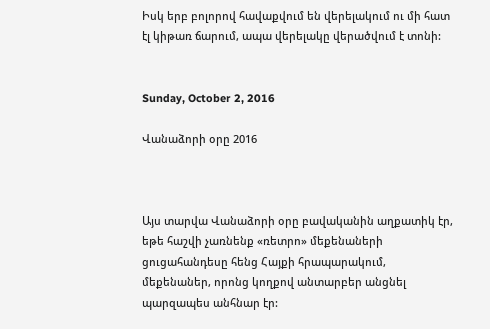Իսկ երբ բոլորով հավաքվում են վերելակում ու մի հատ էլ կիթառ ճարում, ապա վերելակը վերածվում է տոնի:


Sunday, October 2, 2016

Վանաձորի օրը 2016



Այս տարվա Վանաձորի օրը բավականին աղքատիկ էր, եթե հաշվի չառնենք «ռետրո» մեքենաների ցուցահանդեսը հենց Հայքի հրապարակում, մեքենաներ, որոնց կողքով անտարբեր անցնել պարզապես անհնար էր: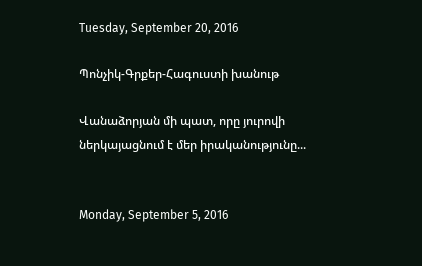Tuesday, September 20, 2016

Պոնչիկ-Գրքեր-Հագուստի խանութ

Վանաձորյան մի պատ, որը յուրովի ներկայացնում է մեր իրականությունը...


Monday, September 5, 2016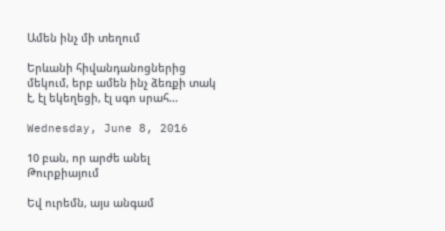Ամեն ինչ մի տեղում

Երևանի հիվանդանոցներից մեկում, երբ ամեն ինչ ձեռքի տակ է, էլ եկեղեցի, էլ սգո սրահ...

Wednesday, June 8, 2016

10 բան, որ արժե անել Թուրքիայում

Եվ ուրեմն, այս անգամ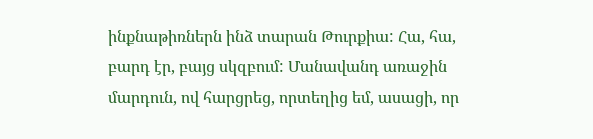ինքնաթիռներն ինձ տարան Թուրքիա: Հա, հա, բարդ էր, բայց սկզբում: Մանավանդ առաջին մարդուն, ով հարցրեց, որտեղից եմ, ասացի, որ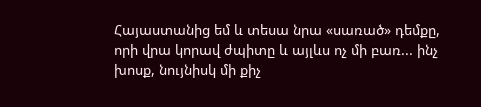Հայաստանից եմ և տեսա նրա «սառած» դեմքը, որի վրա կորավ ժպիտը և այլևս ոչ մի բառ... ինչ խոսք, նույնիսկ մի քիչ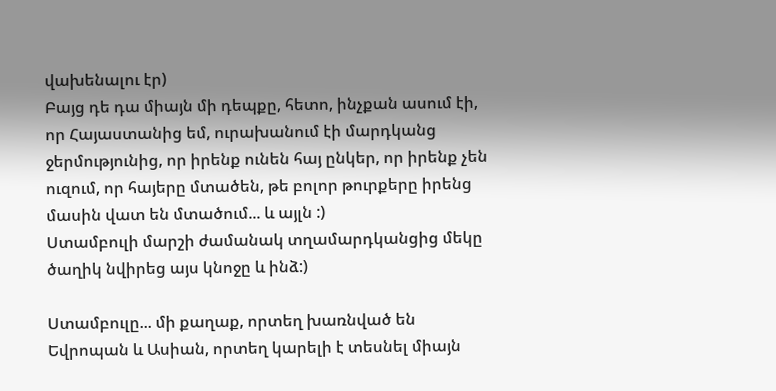վախենալու էր)
Բայց դե դա միայն մի դեպքը, հետո, ինչքան ասում էի, որ Հայաստանից եմ, ուրախանում էի մարդկանց ջերմությունից, որ իրենք ունեն հայ ընկեր, որ իրենք չեն ուզում, որ հայերը մտածեն, թե բոլոր թուրքերը իրենց մասին վատ են մտածում... և այլն :)
Ստամբուլի մարշի ժամանակ տղամարդկանցից մեկը
ծաղիկ նվիրեց այս կնոջը և ինձ:)

Ստամբուլը... մի քաղաք, որտեղ խառնված են Եվրոպան և Ասիան, որտեղ կարելի է տեսնել միայն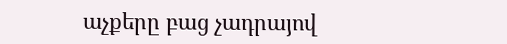աչքերը բաց չադրայով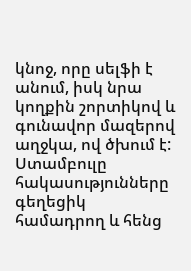կնոջ, որը սելֆի է անում, իսկ նրա կողքին շորտիկով և գունավոր մազերով աղջկա, ով ծխում է:
Ստամբուլը հակասությունները գեղեցիկ համադրող և հենց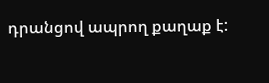դրանցով ապրող քաղաք է: